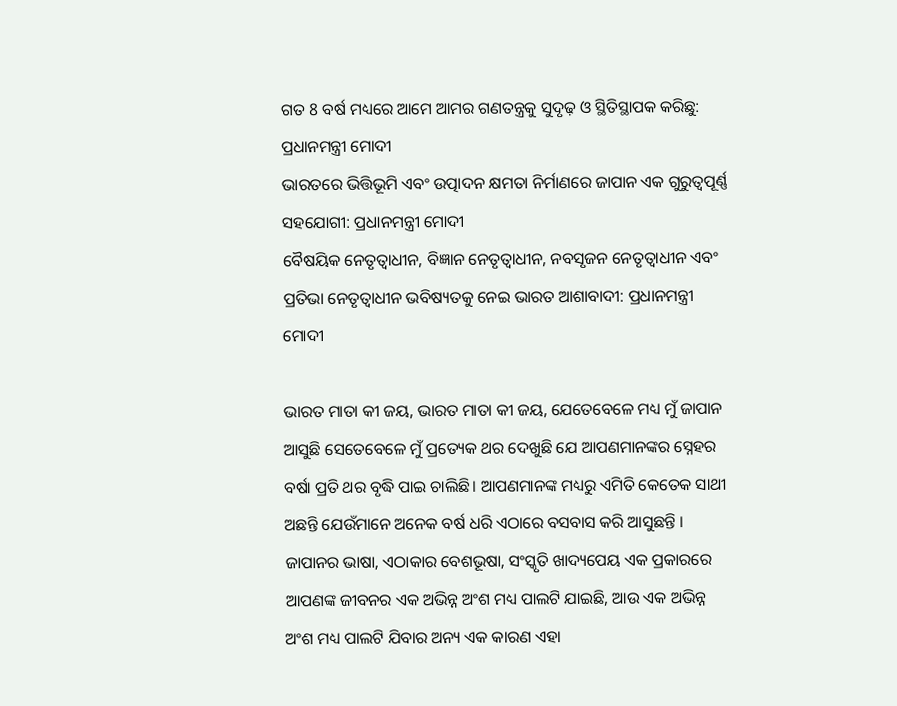ଗତ 8 ବର୍ଷ ମଧ୍ୟରେ ଆମେ ଆମର ଗଣତନ୍ତ୍ରକୁ ସୁଦୃଢ଼ ଓ ସ୍ଥିତିସ୍ଥାପକ କରିଛୁ: ପ୍ରଧାନମନ୍ତ୍ରୀ ମୋଦୀ
ଭାରତରେ ଭିତ୍ତିଭୂମି ଏବଂ ଉତ୍ପାଦନ କ୍ଷମତା ନିର୍ମାଣରେ ଜାପାନ ଏକ ଗୁରୁତ୍ୱପୂର୍ଣ୍ଣ ସହଯୋଗୀ: ପ୍ରଧାନମନ୍ତ୍ରୀ ମୋଦୀ
ବୈଷୟିକ ନେତୃତ୍ୱାଧୀନ, ବିଜ୍ଞାନ ନେତୃତ୍ୱାଧୀନ, ନବସୃଜନ ନେତୃତ୍ୱାଧୀନ ଏବଂ ପ୍ରତିଭା ନେତୃତ୍ୱାଧୀନ ଭବିଷ୍ୟତକୁ ନେଇ ଭାରତ ଆଶାବାଦୀ: ପ୍ରଧାନମନ୍ତ୍ରୀ ମୋଦୀ

ଭାରତ ମାତା କୀ ଜୟ, ଭାରତ ମାତା କୀ ଜୟ, ଯେତେବେଳେ ମଧ୍ୟ ମୁଁ ଜାପାନ ଆସୁଛି ସେତେବେଳେ ମୁଁ ପ୍ରତ୍ୟେକ ଥର ଦେଖୁଛି ଯେ ଆପଣମାନଙ୍କର ସ୍ନେହର ବର୍ଷା ପ୍ରତି ଥର ବୃଦ୍ଧି ପାଇ ଚାଲିଛି। ଆପଣମାନଙ୍କ ମଧ୍ୟରୁ ଏମିତି କେତେକ ସାଥୀ ଅଛନ୍ତି ଯେଉଁମାନେ ଅନେକ ବର୍ଷ ଧରି ଏଠାରେ ବସବାସ କରି ଆସୁଛନ୍ତି । ଜାପାନର ଭାଷା, ଏଠାକାର ବେଶଭୂଷା, ସଂସ୍କୃତି ଖାଦ୍ୟପେୟ ଏକ ପ୍ରକାରରେ ଆପଣଙ୍କ ଜୀବନର ଏକ ଅଭିନ୍ନ ଅଂଶ ମଧ୍ୟ ପାଲଟି ଯାଇଛି, ଆଉ ଏକ ଅଭିନ୍ନ ଅଂଶ ମଧ୍ୟ ପାଲଟି ଯିବାର ଅନ୍ୟ ଏକ କାରଣ ଏହା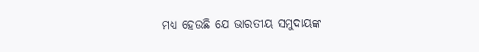ମଧ୍ୟ ହେଉଛି ଯେ ଭାରତୀୟ ସମୁଦାୟଙ୍କ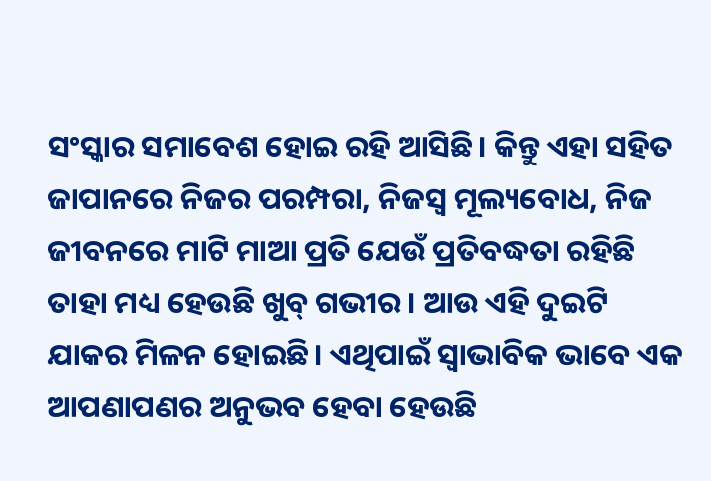ସଂସ୍କାର ସମାବେଶ ହୋଇ ରହି ଆସିଛି। କିନ୍ତୁ ଏହା ସହିତ ଜାପାନରେ ନିଜର ପରମ୍ପରା, ନିଜସ୍ୱ ମୂଲ୍ୟବୋଧ, ନିଜ ଜୀବନରେ ମାଟି ମାଆ ପ୍ରତି ଯେଉଁ ପ୍ରତିବଦ୍ଧତା ରହିଛି ତାହା ମଧ୍ୟ ହେଉଛି ଖୁବ୍ ଗଭୀର। ଆଉ ଏହି ଦୁଇଟି ଯାକର ମିଳନ ହୋଇଛି। ଏଥିପାଇଁ ସ୍ୱାଭାବିକ ଭାବେ ଏକ ଆପଣାପଣର ଅନୁଭବ ହେବା ହେଉଛି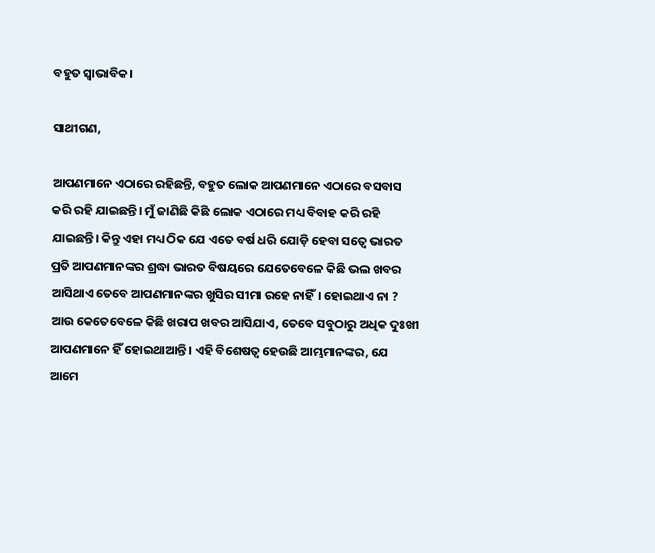ବହୁତ ସ୍ୱାଭାବିକ।

ସାଥୀଗଣ,

ଆପଣମାନେ ଏଠାରେ ରହିଛନ୍ତି, ବହୁତ ଲୋକ ଆପଣମାନେ ଏଠାରେ ବସବାସ କରି ରହି ଯାଇଛନ୍ତି। ମୁଁ ଜାଣିଛି କିଛି ଲୋକ ଏଠାରେ ମଧ୍ୟ ବିବାହ କରି ରହି ଯାଇଛନ୍ତି। କିନ୍ତୁ ଏହା ମଧ୍ୟ ଠିକ ଯେ ଏତେ ବର୍ଷ ଧରି ଯୋଡ଼ି ହେବା ସତ୍ୱେ ଭାରତ ପ୍ରତି ଆପଣମାନଙ୍କର ଶ୍ରଦ୍ଧା ଭାରତ ବିଷୟରେ ଯେତେବେଳେ କିଛି ଭଲ ଖବର ଆସିଥାଏ ତେବେ ଆପଣମାନଙ୍କର ଖୁସିର ସୀମା ରହେ ନାହିଁ। ହୋଇଥାଏ ନା ? ଆଉ କେତେବେଳେ କିଛି ଖରାପ ଖବର ଆସିଯାଏ, ତେବେ ସବୁଠାରୁ ଅଧିକ ଦୁଃଖୀ ଆପଣମାନେ ହିଁ ହୋଇଥାଆନ୍ତି। ଏହି ବିଶେଷତ୍ୱ ହେଉଛି ଆମ୍ଭମାନଙ୍କର, ଯେ ଆମେ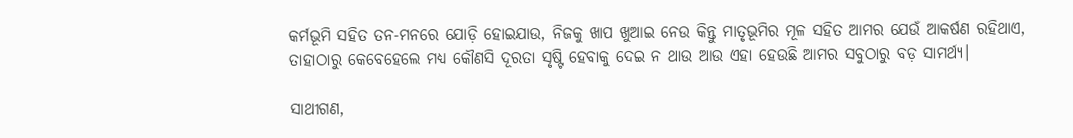କର୍ମଭୂମି ସହିତ ତନ-ମନରେ ଯୋଡ଼ି ହୋଇଯାଉ, ନିଜକୁ ଖାପ ଖୁଆଇ ନେଉ କିନ୍ତୁ ମାତୃଭୂମିର ମୂଳ ସହିତ ଆମର ଯେଉଁ ଆକର୍ଷଣ ରହିଥାଏ, ତାହାଠାରୁ କେବେହେଲେ ମଧ୍ୟ କୌଣସି ଦୂରତା ସୃଷ୍ଟି ହେବାକୁ ଦେଇ ନ ଥାଉ ଆଉ ଏହା ହେଉଛି ଆମର ସବୁଠାରୁ ବଡ଼ ସାମର୍ଥ୍ୟ।

ସାଥୀଗଣ,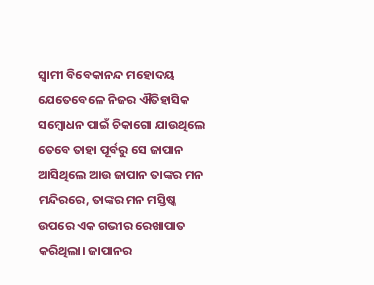ସ୍ୱାମୀ ବିବେକାନନ୍ଦ ମହୋଦୟ ଯେତେବେଳେ ନିଜର ଐତିହାସିକ ସମ୍ବୋଧନ ପାଇଁ ଚିକାଗୋ ଯାଉଥିଲେ ତେବେ ତାହା ପୂର୍ବରୁ ସେ ଜାପାନ ଆସିଥିଲେ ଆଉ ଜାପାନ ତାଙ୍କର ମନ ମନ୍ଦିରରେ, ତାଙ୍କର ମନ ମସ୍ତିଷ୍କ ଉପରେ ଏକ ଗଭୀର ରେଖାପାତ କରିଥିଲା। ଜାପାନର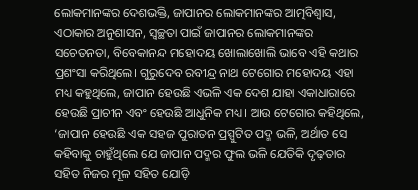ଲୋକମାନଙ୍କର ଦେଶଭକ୍ତି, ଜାପାନର ଲୋକମାନଙ୍କର ଆତ୍ମବିଶ୍ୱାସ, ଏଠାକାର ଅନୁଶାସନ, ସ୍ୱଚ୍ଛତା ପାଇଁ ଜାପାନର ଲୋକମାନଙ୍କର ସଚେତନତା, ବିବେକାନନ୍ଦ ମହୋଦୟ ଖୋଲାଖୋଲି ଭାବେ ଏହି କଥାର ପ୍ରଶଂସା କରିଥିଲେ। ଗୁରୁଦେବ ରବୀନ୍ଦ୍ର ନାଥ ଟେଗୋର ମହୋଦୟ ଏହା ମଧ୍ୟ କହୁଥିଲେ, ଜାପାନ ହେଉଛି ଏଭଳି ଏକ ଦେଶ ଯାହା ଏକାଧାରାରେ ହେଉଛି ପ୍ରାଚୀନ ଏବଂ ହେଉଛି ଆଧୁନିକ ମଧ୍ୟ। ଆଉ ଟେଗୋର କହିଥିଲେ, ‘ଜାପାନ ହେଉଛି ଏକ ସହଜ ପୁରାତନ ପ୍ରସ୍ପୁଟିତ ପଦ୍ମ ଭଳି, ଅର୍ଥାତ ସେ କହିବାକୁ ଚାହୁଁଥିଲେ ଯେ ଜାପାନ ପଦ୍ମର ଫୁଲ ଭଳି ଯେତିକି ଦୃଢ଼ତାର ସହିତ ନିଜର ମୂଳ ସହିତ ଯୋଡ଼ି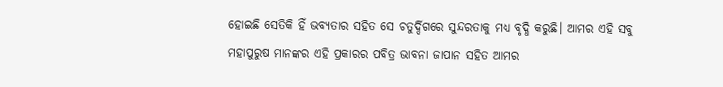ହୋଇଛି ସେତିକି ହିଁ ଭବ୍ୟତାର ସହିତ ସେ ଚତୁର୍ଦ୍ଦିଗରେ ସୁନ୍ଦରତାକୁ ମଧ୍ୟ ବୃଦ୍ଧି କରୁଛି। ଆମର ଏହି ସବୁ ମହାପୁରୁଷ ମାନଙ୍କର ଏହି ପ୍ରକାରର ପବିତ୍ର ଭାବନା ଜାପାନ ସହିତ ଆମର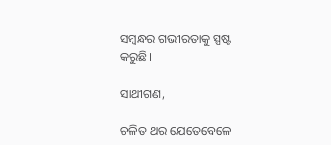ସମ୍ବନ୍ଧର ଗଭୀରତାକୁ ସ୍ପଷ୍ଟ କରୁଛି।

ସାଥୀଗଣ,

ଚଳିତ ଥର ଯେତେବେଳେ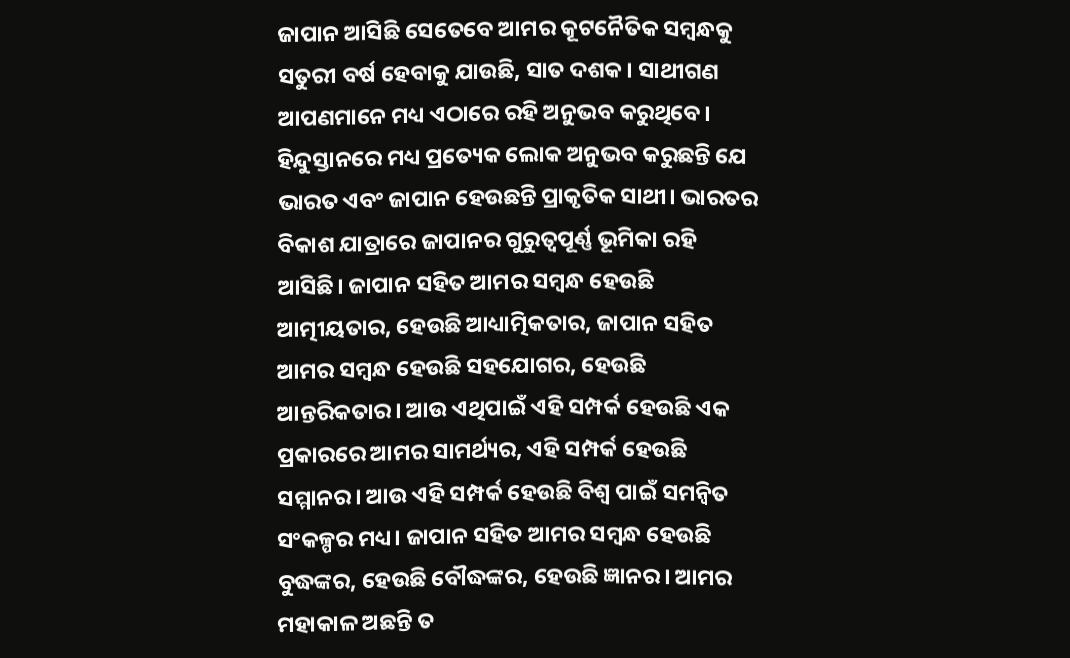ଜାପାନ ଆସିଛି ସେତେବେ ଆମର କୂଟନୈତିକ ସମ୍ବନ୍ଧକୁ ସତୁରୀ ବର୍ଷ ହେବାକୁ ଯାଉଛି, ସାତ ଦଶକ। ସାଥୀଗଣ ଆପଣମାନେ ମଧ୍ୟ ଏଠାରେ ରହି ଅନୁଭବ କରୁଥିବେ। ହିନ୍ଦୁସ୍ତାନରେ ମଧ୍ୟ ପ୍ରତ୍ୟେକ ଲୋକ ଅନୁଭବ କରୁଛନ୍ତି ଯେ ଭାରତ ଏବଂ ଜାପାନ ହେଉଛନ୍ତି ପ୍ରାକୃତିକ ସାଥୀ। ଭାରତର ବିକାଶ ଯାତ୍ରାରେ ଜାପାନର ଗୁରୁତ୍ୱପୂର୍ଣ୍ଣ ଭୂମିକା ରହି ଆସିଛି। ଜାପାନ ସହିତ ଆମର ସମ୍ବନ୍ଧ ହେଉଛି ଆତ୍ମୀୟତାର, ହେଉଛି ଆଧ୍ୟାତ୍ମିକତାର, ଜାପାନ ସହିତ ଆମର ସମ୍ବନ୍ଧ ହେଉଛି ସହଯୋଗର, ହେଉଛି ଆନ୍ତରିକତାର। ଆଉ ଏଥିପାଇଁ ଏହି ସମ୍ପର୍କ ହେଉଛି ଏକ ପ୍ରକାରରେ ଆମର ସାମର୍ଥ୍ୟର, ଏହି ସମ୍ପର୍କ ହେଉଛି ସମ୍ମାନର। ଆଉ ଏହି ସମ୍ପର୍କ ହେଉଛି ବିଶ୍ୱ ପାଇଁ ସମନ୍ୱିତ ସଂକଳ୍ପର ମଧ୍ୟ। ଜାପାନ ସହିତ ଆମର ସମ୍ବନ୍ଧ ହେଉଛି ବୁଦ୍ଧଙ୍କର, ହେଉଛି ବୌଦ୍ଧଙ୍କର, ହେଉଛି ଜ୍ଞାନର। ଆମର ମହାକାଳ ଅଛନ୍ତି ତ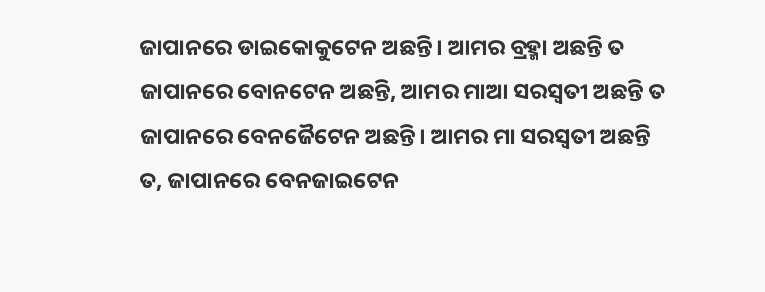ଜାପାନରେ ଡାଇକୋକୁଟେନ ଅଛନ୍ତି। ଆମର ବ୍ରହ୍ମା ଅଛନ୍ତି ତ ଜାପାନରେ ବୋନଟେନ ଅଛନ୍ତି, ଆମର ମାଆ ସରସ୍ୱତୀ ଅଛନ୍ତି ତ ଜାପାନରେ ବେନଜୈଟେନ ଅଛନ୍ତି। ଆମର ମା ସରସ୍ୱତୀ ଅଛନ୍ତି ତ, ଜାପାନରେ ବେନଜାଇଟେନ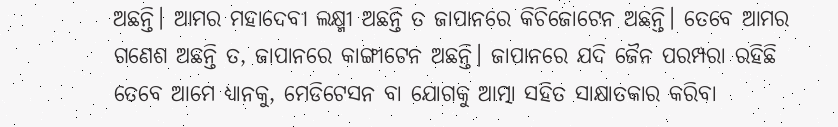ଅଛନ୍ତି। ଆମର ମହାଦେବୀ ଲକ୍ଷ୍ମୀ ଅଛନ୍ତି ତ ଜାପାନରେ କିଚିଜୋଟେନ ଅଛନ୍ତି। ତେବେ ଆମର ଗଣେଶ ଅଛନ୍ତି ତ, ଜାପାନରେ କାଙ୍ଗୀଟେନ ଅଛନ୍ତି। ଜାପାନରେ ଯଦି ଜୈନ ପରମ୍ପରା ରହିଛି ତେବେ ଆମେ ଧ୍ୟାନକୁ, ମେଡିଟେସନ ବା ଯୋଗକୁ ଆତ୍ମା ସହିତ ସାକ୍ଷାତକାର କରିବା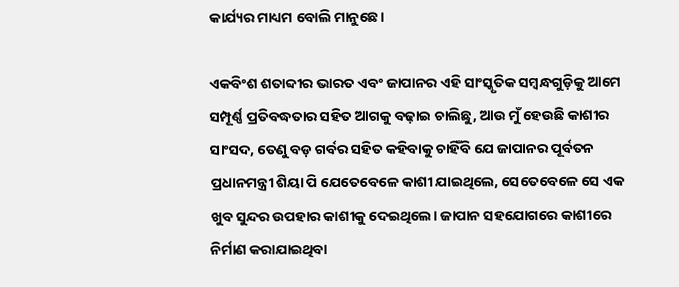କାର୍ଯ୍ୟର ମାଧ୍ୟମ ବୋଲି ମାନୁଛେ।

ଏକବିଂଶ ଶତାବ୍ଦୀର ଭାରତ ଏବଂ ଜାପାନର ଏହି ସାଂସ୍କୃତିକ ସମ୍ବନ୍ଧଗୁଡ଼ିକୁ ଆମେ ସମ୍ପୂର୍ଣ୍ଣ ପ୍ରତିବଦ୍ଧତାର ସହିତ ଆଗକୁ ବଢ଼ାଇ ଚାଲିଛୁ, ଆଉ ମୁଁ ହେଉଛି କାଶୀର ସାଂସଦ, ତେଣୁ ବଡ଼ ଗର୍ବର ସହିତ କହିବାକୁ ଚାହିଁବି ଯେ ଜାପାନର ପୂର୍ବତନ ପ୍ରଧାନମନ୍ତ୍ରୀ ଶିୟା ପି ଯେତେବେଳେ କାଶୀ ଯାଇଥିଲେ, ସେତେବେଳେ ସେ ଏକ ଖୁବ ସୁନ୍ଦର ଉପହାର କାଶୀକୁ ଦେଇଥିଲେ। ଜାପାନ ସହଯୋଗରେ କାଶୀରେ ନିର୍ମାଣ କରାଯାଇଥିବା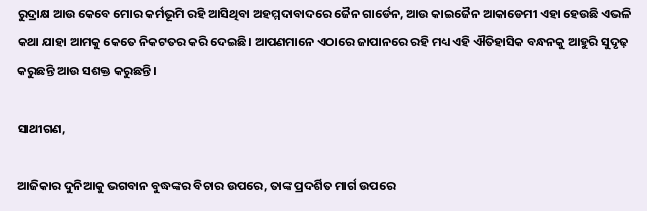ରୁଦ୍ରାକ୍ଷ ଆଉ କେବେ ମୋର କର୍ମଭୂମି ରହି ଆସିଥିବା ଅହମ୍ମଦାବାଦରେ ଜୈନ ଗାର୍ଡେନ, ଆଉ କାଇଜୈନ ଆକାଡେମୀ ଏହା ହେଉଛି ଏଭଳି କଥା ଯାହା ଆମକୁ କେତେ ନିକଟତର କରି ଦେଇଛି। ଆପଣମାନେ ଏଠାରେ ଜାପାନରେ ରହି ମଧ୍ୟ ଏହି ଐତିହାସିକ ବନ୍ଧନକୁ ଆହୁରି ସୁଦୃଢ଼ କରୁଛନ୍ତି ଆଉ ସଶକ୍ତ କରୁଛନ୍ତି।

ସାଥୀଗଣ,

ଆଜିକାର ଦୁନିଆକୁ ଭଗବାନ ବୁଦ୍ଧଙ୍କର ବିଚାର ଉପରେ, ତାଙ୍କ ପ୍ରଦର୍ଶିତ ମାର୍ଗ ଉପରେ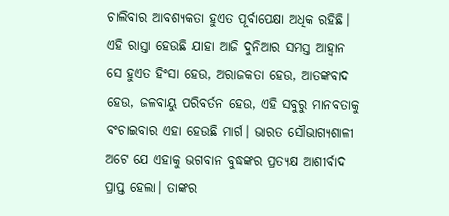ଚାଲିବାର ଆବଶ୍ୟକତା ହୁଏତ ପୂର୍ବାପେକ୍ଷା ଅଧିକ ରହିଛି। ଏହି ରାସ୍ତା ହେଉଛି ଯାହା ଆଜି ଦୁନିଆର ସମସ୍ତ ଆହ୍ୱାନ ସେ ହୁଏତ ହିଂସା ହେଉ, ଅରାଜକତା ହେଉ, ଆତଙ୍କବାଦ ହେଉ, ଜଳବାୟୁ ପରିବର୍ତନ ହେଉ, ଏହି ସବୁରୁ ମାନବତାକୁ ବଂଚାଇବାର ଏହା ହେଉଛି ମାର୍ଗ। ଭାରତ ସୌଭାଗ୍ୟଶାଳୀ ଅଟେ ଯେ ଏହାକୁ ଭଗବାନ ବୁଦ୍ଧଙ୍କର ପ୍ରତ୍ୟକ୍ଷ ଆଶୀର୍ବାଦ ପ୍ରାପ୍ତ ହେଲା। ତାଙ୍କର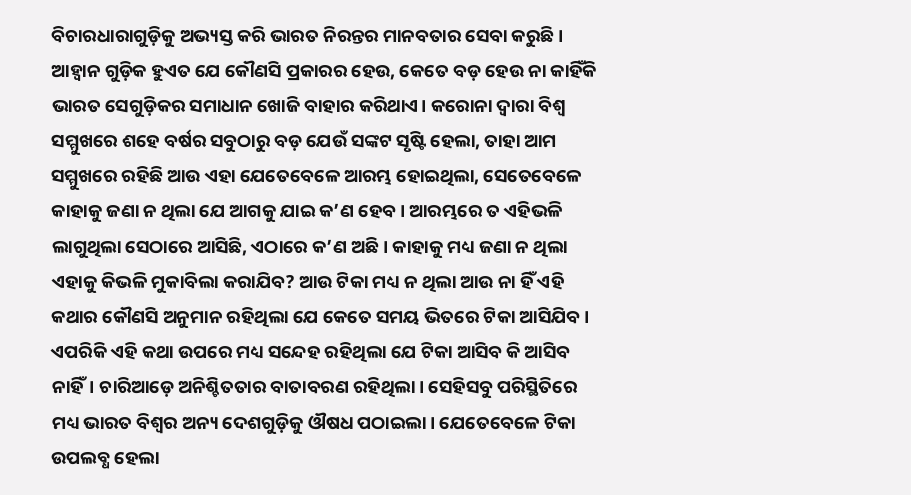ବିଚାରଧାରାଗୁଡ଼ିକୁ ଅଭ୍ୟସ୍ତ କରି ଭାରତ ନିରନ୍ତର ମାନବତାର ସେବା କରୁଛି। ଆହ୍ୱାନ ଗୁଡ଼ିକ ହୁଏତ ଯେ କୌଣସି ପ୍ରକାରର ହେଉ, କେତେ ବଡ଼ ହେଉ ନା କାହିଁକି ଭାରତ ସେଗୁଡ଼ିକର ସମାଧାନ ଖୋଜି ବାହାର କରିଥାଏ। କରୋନା ଦ୍ୱାରା ବିଶ୍ୱ ସମ୍ମୁଖରେ ଶହେ ବର୍ଷର ସବୁଠାରୁ ବଡ଼ ଯେଉଁ ସଙ୍କଟ ସୃଷ୍ଟି ହେଲା, ତାହା ଆମ ସମ୍ମୁଖରେ ରହିଛି ଆଉ ଏହା ଯେତେବେଳେ ଆରମ୍ଭ ହୋଇଥିଲା, ସେତେବେଳେ କାହାକୁ ଜଣା ନ ଥିଲା ଯେ ଆଗକୁ ଯାଇ କ’ଣ ହେବ। ଆରମ୍ଭରେ ତ ଏହିଭଳି ଲାଗୁଥିଲା ସେଠାରେ ଆସିଛି, ଏଠାରେ କ’ଣ ଅଛି। କାହାକୁ ମଧ୍ୟ ଜଣା ନ ଥିଲା ଏହାକୁ କିଭଳି ମୁକାବିଲା କରାଯିବ? ଆଉ ଟିକା ମଧ୍ୟ ନ ଥିଲା ଆଉ ନା ହିଁ ଏହି କଥାର କୌଣସି ଅନୁମାନ ରହିଥିଲା ଯେ କେତେ ସମୟ ଭିତରେ ଟିକା ଆସିଯିବ। ଏପରିକି ଏହି କଥା ଉପରେ ମଧ୍ୟ ସନ୍ଦେହ ରହିଥିଲା ଯେ ଟିକା ଆସିବ କି ଆସିବ ନାହିଁ। ଚାରିଆଡ଼େ ଅନିଶ୍ଚିତତାର ବାତାବରଣ ରହିଥିଲା। ସେହିସବୁ ପରିସ୍ଥିତିରେ ମଧ୍ୟ ଭାରତ ବିଶ୍ୱର ଅନ୍ୟ ଦେଶଗୁଡ଼ିକୁ ଔଷଧ ପଠାଇଲା। ଯେତେବେଳେ ଟିକା ଉପଲବ୍ଧ ହେଲା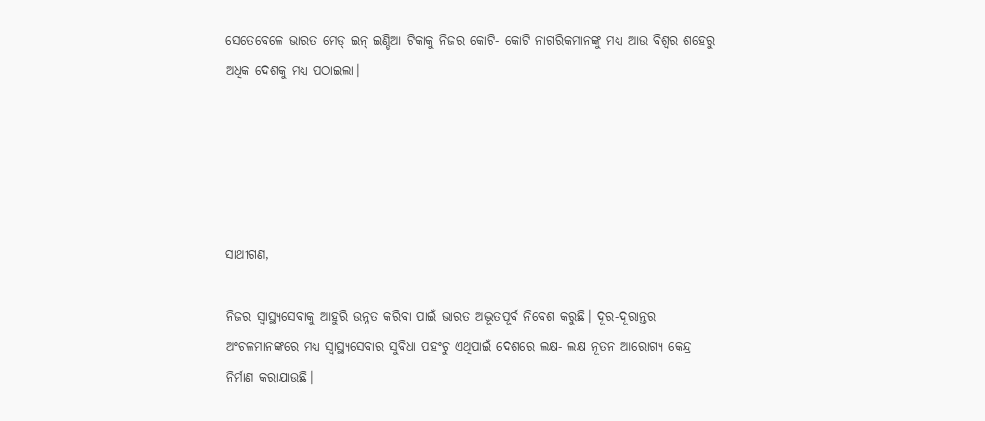ସେତେବେଳେ ଭାରତ ମେଡ୍ ଇନ୍ ଇଣ୍ଡିଆ ଟିକାକୁ ନିଜର କୋଟି- କୋଟି ନାଗରିକମାନଙ୍କୁ ମଧ୍ୟ ଆଉ ବିଶ୍ୱର ଶହେରୁ ଅଧିକ ଦେଶକୁ ମଧ୍ୟ ପଠାଇଲା।





ସାଥୀଗଣ,

ନିଜର ସ୍ୱାସ୍ଥ୍ୟସେବାକୁ ଆହୁରି ଉନ୍ନତ କରିବା ପାଇଁ ଭାରତ ଅଦ୍ଭୂତପୂର୍ବ ନିବେଶ କରୁଛି। ଦୂର-ଦୂରାନ୍ତର ଅଂଚଳମାନଙ୍କରେ ମଧ୍ୟ ସ୍ୱାସ୍ଥ୍ୟସେବାର ସୁବିଧା ପହଂଚୁ ଏଥିପାଇଁ ଦେଶରେ ଲକ୍ଷ- ଲକ୍ଷ ନୂତନ ଆରୋଗ୍ୟ କେନ୍ଦ୍ର ନିର୍ମାଣ କରାଯାଉଛି।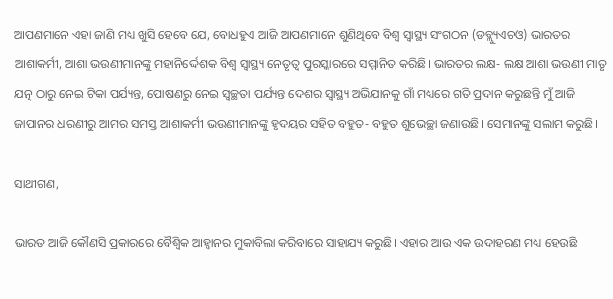ଆପଣମାନେ ଏହା ଜାଣି ମଧ୍ୟ ଖୁସି ହେବେ ଯେ, ବୋଧହୁଏ ଆଜି ଆପଣମାନେ ଶୁଣିଥିବେ ବିଶ୍ୱ ସ୍ୱାସ୍ଥ୍ୟ ସଂଗଠନ (ଡବ୍ଲ୍ୟୁଏଚଓ) ଭାରତର ଆଶାକର୍ମୀ, ଆଶା ଭଉଣୀମାନଙ୍କୁ ମହାନିର୍ଦ୍ଦେଶକ ବିଶ୍ୱ ସ୍ୱାସ୍ଥ୍ୟ ନେତୃତ୍ୱ ପୁରସ୍କାରରେ ସମ୍ମାନିତ କରିଛି। ଭାରତର ଲକ୍ଷ- ଲକ୍ଷ ଆଶା ଭଉଣୀ ମାତୃ ଯତ୍ନ ଠାରୁ ନେଇ ଟିକା ପର୍ଯ୍ୟନ୍ତ, ପୋଷଣରୁ ନେଇ ସ୍ୱଚ୍ଛତା ପର୍ଯ୍ୟନ୍ତ ଦେଶର ସ୍ୱାସ୍ଥ୍ୟ ଅଭିଯାନକୁ ଗାଁ ମଧ୍ୟରେ ଗତି ପ୍ରଦାନ କରୁଛନ୍ତି ମୁଁ ଆଜି ଜାପାନର ଧରଣୀରୁ ଆମର ସମସ୍ତ ଆଶାକର୍ମୀ ଭଉଣୀମାନଙ୍କୁ ହୃଦୟର ସହିତ ବହୁତ- ବହୁତ ଶୁଭେଚ୍ଛା ଜଣାଉଛି। ସେମାନଙ୍କୁ ସଲାମ କରୁଛି।

ସାଥୀଗଣ,

ଭାରତ ଆଜି କୌଣସି ପ୍ରକାରରେ ବୈଶ୍ୱିକ ଆହ୍ୱାନର ମୁକାବିଲା କରିବାରେ ସାହାଯ୍ୟ କରୁଛି। ଏହାର ଆଉ ଏକ ଉଦାହରଣ ମଧ୍ୟ ହେଉଛି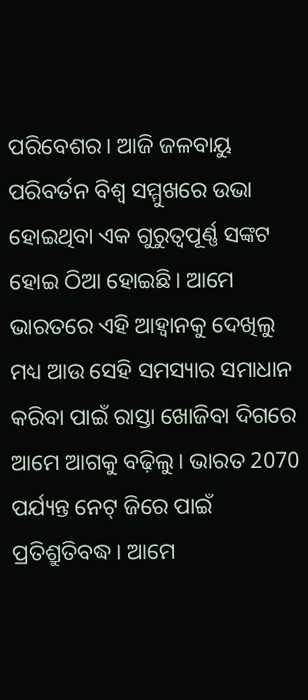ପରିବେଶର। ଆଜି ଜଳବାୟୁ ପରିବର୍ତନ ବିଶ୍ୱ ସମ୍ମୁଖରେ ଉଭା ହୋଇଥିବା ଏକ ଗୁରୁତ୍ୱପୂର୍ଣ୍ଣ ସଙ୍କଟ ହୋଇ ଠିଆ ହୋଇଛି। ଆମେ ଭାରତରେ ଏହି ଆହ୍ୱାନକୁ ଦେଖିଲୁ ମଧ୍ୟ ଆଉ ସେହି ସମସ୍ୟାର ସମାଧାନ କରିବା ପାଇଁ ରାସ୍ତା ଖୋଜିବା ଦିଗରେ ଆମେ ଆଗକୁ ବଢ଼ିଲୁ। ଭାରତ 2070 ପର୍ଯ୍ୟନ୍ତ ନେଟ୍ ଜିରେ ପାଇଁ ପ୍ରତିଶ୍ରୁତିବଦ୍ଧ। ଆମେ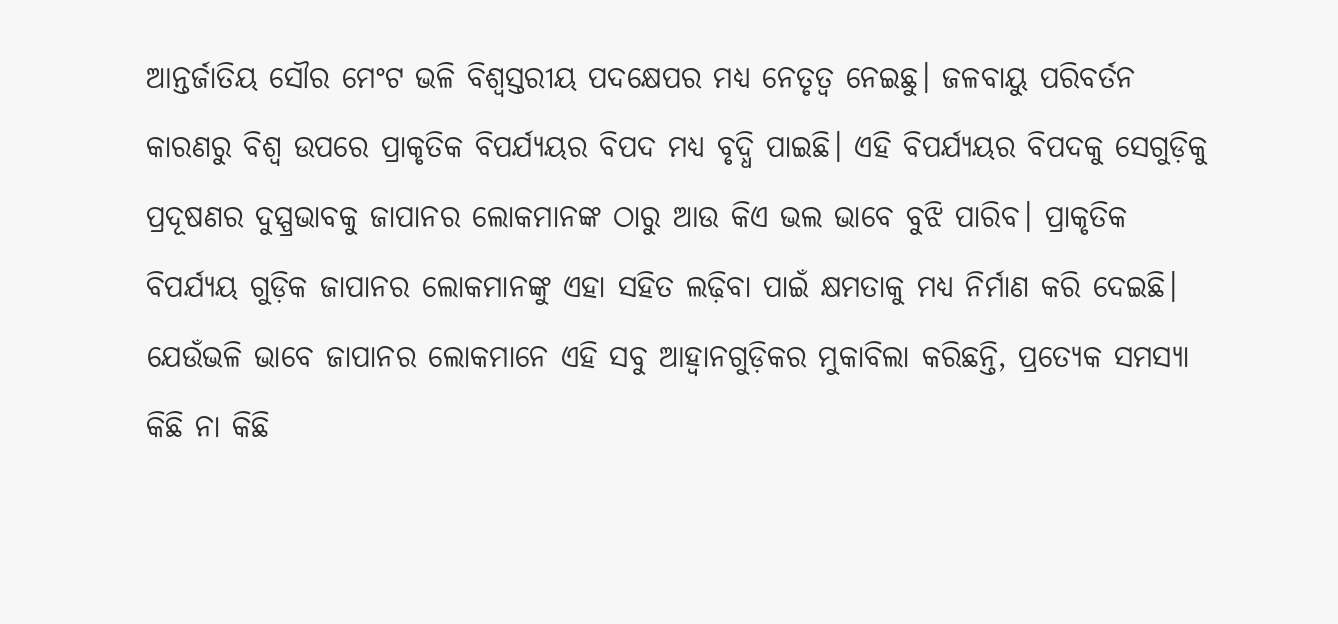ଆନ୍ତର୍ଜାତିୟ ସୌର ମେଂଟ ଭଳି ବିଶ୍ୱସ୍ତରୀୟ ପଦକ୍ଷେପର ମଧ୍ୟ ନେତୃତ୍ୱ ନେଇଛୁ। ଜଳବାୟୁ ପରିବର୍ତନ କାରଣରୁ ବିଶ୍ୱ ଉପରେ ପ୍ରାକୃତିକ ବିପର୍ଯ୍ୟୟର ବିପଦ ମଧ୍ୟ ବୃଦ୍ଧି ପାଇଛି। ଏହି ବିପର୍ଯ୍ୟୟର ବିପଦକୁ ସେଗୁଡ଼ିକୁ ପ୍ରଦୂଷଣର ଦୁସ୍ପ୍ରଭାବକୁ ଜାପାନର ଲୋକମାନଙ୍କ ଠାରୁ ଆଉ କିଏ ଭଲ ଭାବେ ବୁଝି ପାରିବ। ପ୍ରାକୃତିକ ବିପର୍ଯ୍ୟୟ ଗୁଡ଼ିକ ଜାପାନର ଲୋକମାନଙ୍କୁ ଏହା ସହିତ ଲଢ଼ିବା ପାଇଁ କ୍ଷମତାକୁ ମଧ୍ୟ ନିର୍ମାଣ କରି ଦେଇଛି। ଯେଉଁଭଳି ଭାବେ ଜାପାନର ଲୋକମାନେ ଏହି ସବୁ ଆହ୍ୱାନଗୁଡ଼ିକର ମୁକାବିଲା କରିଛନ୍ତି, ପ୍ରତ୍ୟେକ ସମସ୍ୟା କିଛି ନା କିଛି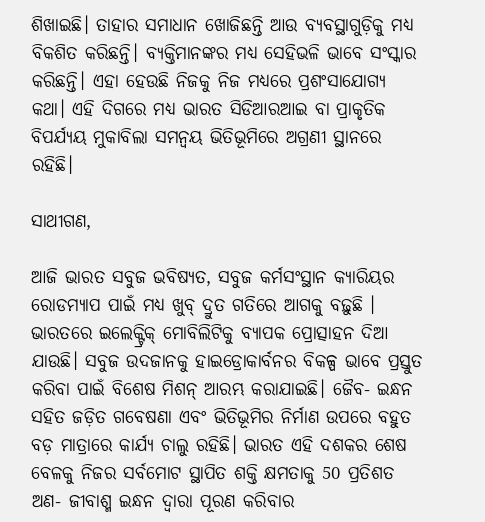ଶିଖାଇଛି। ତାହାର ସମାଧାନ ଖୋଜିଛନ୍ତି ଆଉ ବ୍ୟବସ୍ଥାଗୁଡ଼ିକୁ ମଧ୍ୟ ବିକଶିତ କରିଛନ୍ତି। ବ୍ୟକ୍ତିମାନଙ୍କର ମଧ୍ୟ ସେହିଭଳି ଭାବେ ସଂସ୍କାର କରିଛନ୍ତି। ଏହା ହେଉଛି ନିଜକୁ ନିଜ ମଧ୍ୟରେ ପ୍ରଶଂସାଯୋଗ୍ୟ କଥା। ଏହି ଦିଗରେ ମଧ୍ୟ ଭାରତ ସିଡିଆରଆଇ ବା ପ୍ରାକୃତିକ ବିପର୍ଯ୍ୟୟ ମୁକାବିଲା ସମନ୍ୱୟ ଭିତିଭୂମିରେ ଅଗ୍ରଣୀ ସ୍ଥାନରେ ରହିଛି।

ସାଥୀଗଣ,

ଆଜି ଭାରତ ସବୁଜ ଭବିଷ୍ୟତ, ସବୁଜ କର୍ମସଂସ୍ଥାନ କ୍ୟାରିୟର ରୋଡମ୍ୟାପ ପାଇଁ ମଧ୍ୟ ଖୁବ୍ ଦ୍ରୁତ ଗତିରେ ଆଗକୁ ବଢ଼ୁଛି । ଭାରତରେ ଇଲେକ୍ଟ୍ରିକ୍ ମୋବିଲିଟିକୁ ବ୍ୟାପକ ପ୍ରୋତ୍ସାହନ ଦିଆ ଯାଉଛି। ସବୁଜ ଉଦଜାନକୁ ହାଇଡ୍ରୋକାର୍ବନର ବିକଳ୍ପ ଭାବେ ପ୍ରସ୍ତୁତ କରିବା ପାଇଁ ବିଶେଷ ମିଶନ୍ ଆରମ୍ଭ କରାଯାଇଛି। ଜୈବ- ଇନ୍ଧନ ସହିତ ଜଡ଼ିତ ଗବେଷଣା ଏବଂ ଭିତିଭୂମିର ନିର୍ମାଣ ଉପରେ ବହୁତ ବଡ଼ ମାତ୍ରାରେ କାର୍ଯ୍ୟ ଚାଲୁ ରହିଛି। ଭାରତ ଏହି ଦଶକର ଶେଷ ବେଳକୁ ନିଜର ସର୍ବମୋଟ ସ୍ଥାପିତ ଶକ୍ତି କ୍ଷମତାକୁ 50 ପ୍ରତିଶତ ଅଣ- ଜୀବାଶ୍ମ ଇନ୍ଧନ ଦ୍ୱାରା ପୂରଣ କରିବାର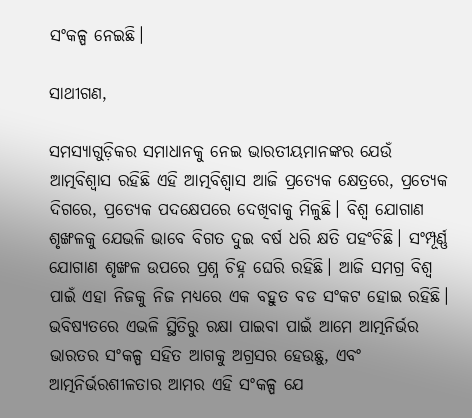ସଂକଳ୍ପ ନେଇଛି।

ସାଥୀଗଣ,

ସମସ୍ୟାଗୁଡ଼ିକର ସମାଧାନକୁ ନେଇ ଭାରତୀୟମାନଙ୍କର ଯେଉଁ ଆତ୍ମବିଶ୍ୱାସ ରହିଛି ଏହି ଆତ୍ମବିଶ୍ୱାସ ଆଜି ପ୍ରତ୍ୟେକ କ୍ଷେତ୍ରରେ, ପ୍ରତ୍ୟେକ ଦିଗରେ, ପ୍ରତ୍ୟେକ ପଦକ୍ଷେପରେ ଦେଖିବାକୁ ମିଳୁଛି। ବିଶ୍ୱ ଯୋଗାଣ ଶୃଙ୍ଖଳକୁ ଯେଭଳି ଭାବେ ବିଗତ ଦୁଇ ବର୍ଷ ଧରି କ୍ଷତି ପହଂଚିଛି। ସଂମ୍ପୂର୍ଣ୍ଣ ଯୋଗାଣ ଶୃଙ୍ଖଳ ଉପରେ ପ୍ରଶ୍ନ ଚିହ୍ନ ଘେରି ରହିଛି। ଆଜି ସମଗ୍ର ବିଶ୍ୱ ପାଇଁ ଏହା ନିଜକୁ ନିଜ ମଧ୍ୟରେ ଏକ ବହୁତ ବଡ ସଂକଟ ହୋଇ ରହିଛି। ଭବିଷ୍ୟତରେ ଏଭଳି ସ୍ଥିତିରୁ ରକ୍ଷା ପାଇବା ପାଇଁ ଆମେ ଆତ୍ମନିର୍ଭର ଭାରତର ସଂକଳ୍ପ ସହିତ ଆଗକୁ ଅଗ୍ରସର ହେଉଛୁ, ଏବଂ ଆତ୍ମନିର୍ଭରଶୀଳତାର ଆମର ଏହି ସଂକଳ୍ପ ଯେ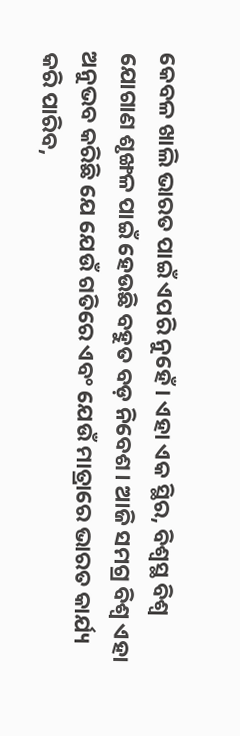କେବଳ ଖାଲି ଭାରତ ପାଇଁ ଏପରି ନୁହେଁ। ଏହା ଏକ ସ୍ଥିର, ବିଶ୍ୱସ୍ଥ ବିଶ୍ୱ ଯୋଗାଣ ଶୃଙ୍ଖଳ ପାଇଁ ହେଉଛି ବହୁତ ବଡ଼ ନିବେଶ। ଆଜି ସମଗ୍ର ବିଶ୍ୱ ଏହା ଅନୁଭବ କରିଛି ଯେ ଯେଉଁ ଗତିରେ ଏବଂ ଯେଉଁ ମାତ୍ରାରେ ଭାରତ କାର୍ଯ୍ୟ କରି ପାରିବ,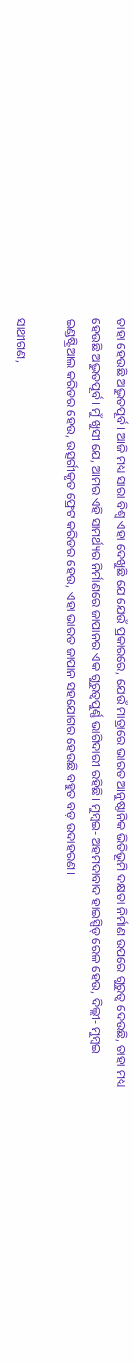ତାହା ହେଉଛି ଅଦ୍ଭୁତପୂର୍ବ। ଆଜି ମଧ୍ୟ ସାରା ବିଶ୍ୱ ଏହା ଦେଖୁଛି ଯେ ଯେଉଁ ପ୍ରକାରରେ, ଯେଉଁ ମାତ୍ରାରେ ଭାରତ ଆନୁଷ୍ଠାନିକ ଭିତିଭୂମି ଦକ୍ଷତା ନିର୍ମାଣ ଉପରେ ଗୁରୁତ୍ୱ ଦେଉଛି, ତାହା ମଧ୍ୟ ହେଉଛି ଅଦ୍ଭୁତପୂର୍ବ। ମୁଁ ଖୁସୀ ଯେ, ଆମର ଏହି ସାମର୍ଥ୍ୟର ନିର୍ମାଣରେ ଜାପାନର ଏକ ଗୁରୁତ୍ୱପୁର୍ଣ୍ଣ ଭାଗିଦାରୀ ରହିଛି। ମୁମ୍ବଇ- ଅହମଦାବାଦ ହାଇସ୍ପିଡ୍ ରେଳ ହେଉ, ଦିଲ୍ଲୀ- ମୁମ୍ବଇ ଇଣ୍ଡଷ୍ଟ୍ରିଆଲ କରିଡର ହେଉ, ଉତ୍ସର୍ଗୀକୃତ ଫ୍ରେଟ କରିଡର ହେଉ, ଏହା ଭାରତ ଜାପାନ ସହଯୋଗର ହେଉଛି ବହୁତ ବଡ଼ ଉଦାହରଣ।

ସାଥୀଗଣ,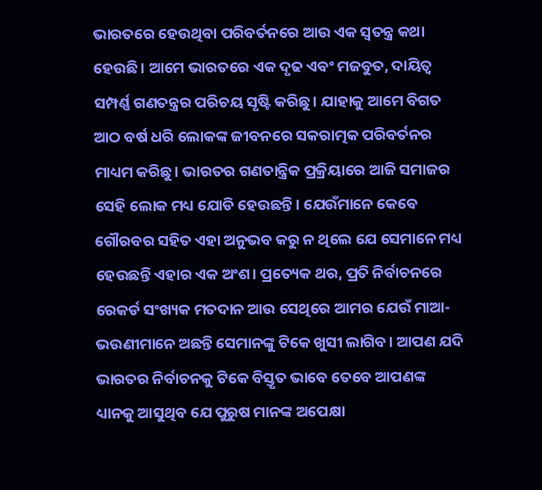ଭାରତରେ ହେଉଥିବା ପରିବର୍ତନରେ ଆଉ ଏକ ସ୍ୱତନ୍ତ୍ର କଥା ହେଉଛି। ଆମେ ଭାରତରେ ଏକ ଦୃଢ ଏବଂ ମଜବୁତ, ଦାୟିତ୍ୱ ସମ୍ପର୍ଣ୍ଣ ଗଣତନ୍ତ୍ରର ପରିଚୟ ସୃଷ୍ଟି କରିଛୁ। ଯାହାକୁ ଆମେ ବିଗତ ଆଠ ବର୍ଷ ଧରି ଲୋକଙ୍କ ଜୀବନରେ ସକରାତ୍ମକ ପରିବର୍ତନର ମାଧ୍ୟମ କରିଛୁ। ଭାରତର ଗଣତାନ୍ତ୍ରିକ ପ୍ରକ୍ରିୟାରେ ଆଜି ସମାଜର ସେହି ଲୋକ ମଧ୍ୟ ଯୋଡି ହେଉଛନ୍ତି। ଯେଉଁମାନେ କେବେ ଗୌରବର ସହିତ ଏହା ଅନୁଭବ କରୁ ନ ଥିଲେ ଯେ ସେମାନେ ମଧ୍ୟ ହେଉଛନ୍ତି ଏହାର ଏକ ଅଂଶ। ପ୍ରତ୍ୟେକ ଥର, ପ୍ରତି ନିର୍ବାଚନରେ ରେକର୍ଡ ସଂଖ୍ୟକ ମତଦାନ ଆଉ ସେଥିରେ ଆମର ଯେଉଁ ମାଆ- ଭଉଣୀମାନେ ଅଛନ୍ତି ସେମାନଙ୍କୁ ଟିକେ ଖୁସୀ ଲାଗିବ। ଆପଣ ଯଦି ଭାରତର ନିର୍ବାଚନକୁ ଟିକେ ବିସ୍ତୃତ ଭାବେ ତେବେ ଆପଣଙ୍କ ଧ୍ୟାନକୁ ଆସୁଥିବ ଯେ ପୁରୁଷ ମାନଙ୍କ ଅପେକ୍ଷା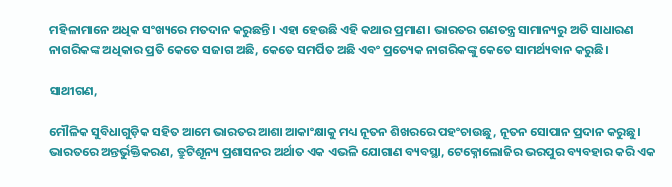ମହିଳାମାନେ ଅଧିକ ସଂଖ୍ୟରେ ମତଦାନ କରୁଛନ୍ତି। ଏହା ହେଉଛି ଏହି କଥାର ପ୍ରମାଣ। ଭାରତର ଗଣତନ୍ତ୍ର ସାମାନ୍ୟରୁ ଅତି ସାଧାରଣ ନାଗରିକଙ୍କ ଅଧିକାର ପ୍ରତି କେତେ ସଜାଗ ଅଛି, କେତେ ସମର୍ପିତ ଅଛି ଏବଂ ପ୍ରତ୍ୟେକ ନାଗରିକଙ୍କୁ କେତେ ସାମର୍ଥ୍ୟବାନ କରୁଛି।

ସାଥୀଗଣ,

ମୌଳିକ ସୁବିଧାଗୁଡ଼ିକ ସହିତ ଆମେ ଭାରତର ଆଶା ଆକାଂକ୍ଷାକୁ ମଧ୍ୟ ନୂତନ ଶିଖରରେ ପହଂଚାଉଛୁ, ନୂତନ ସୋପାନ ପ୍ରଦାନ କରୁଛୁ। ଭାରତରେ ଅନ୍ତର୍ଭୁକ୍ତିକରଣ, ତ୍ରୁଟିଶୂନ୍ୟ ପ୍ରଶାସନର ଅର୍ଥାତ ଏକ ଏଭଳି ଯୋଗାଣ ବ୍ୟବସ୍ଥା, ଟେକ୍ନୋଲୋଜିର ଭରପୁର ବ୍ୟବହାର କରି ଏକ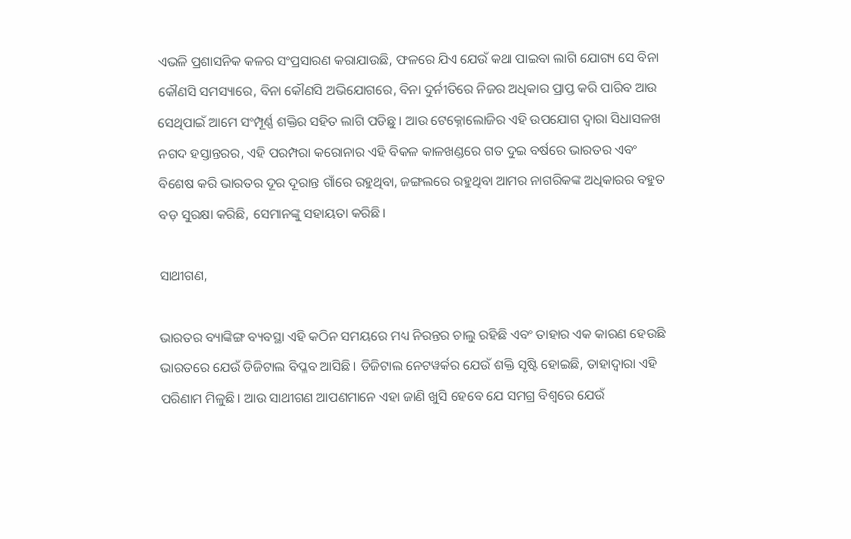ଏଭଳି ପ୍ରଶାସନିକ କଳର ସଂପ୍ରସାରଣ କରାଯାଉଛି, ଫଳରେ ଯିଏ ଯେଉଁ କଥା ପାଇବା ଲାଗି ଯୋଗ୍ୟ ସେ ବିନା କୌଣସି ସମସ୍ୟାରେ, ବିନା କୌଣସି ଅଭିଯୋଗରେ, ବିନା ଦୁର୍ନୀତିରେ ନିଜର ଅଧିକାର ପ୍ରାପ୍ତ କରି ପାରିବ ଆଉ ସେଥିପାଇଁ ଆମେ ସଂମ୍ପୂର୍ଣ୍ଣ ଶକ୍ତିର ସହିତ ଲାଗି ପଡିଛୁ। ଆଉ ଟେକ୍ନୋଲୋଜିର ଏହି ଉପଯୋଗ ଦ୍ୱାରା ସିଧାସଳଖ ନଗଦ ହସ୍ତାନ୍ତରର, ଏହି ପରମ୍ପରା କରୋନାର ଏହି ବିକଳ କାଳଖଣ୍ଡରେ ଗତ ଦୁଇ ବର୍ଷରେ ଭାରତର ଏବଂ ବିଶେଷ କରି ଭାରତର ଦୂର ଦୂରାନ୍ତ ଗାଁରେ ରହୁଥିବା, ଜଙ୍ଗଲରେ ରହୁଥିବା ଆମର ନାଗରିକଙ୍କ ଅଧିକାରର ବହୁତ ବଡ଼ ସୁରକ୍ଷା କରିଛି, ସେମାନଙ୍କୁ ସହାୟତା କରିଛି।

ସାଥୀଗଣ,

ଭାରତର ବ୍ୟାଙ୍କିଙ୍ଗ ବ୍ୟବସ୍ଥା ଏହି କଠିନ ସମୟରେ ମଧ୍ୟ ନିରନ୍ତର ଚାଲୁ ରହିଛି ଏବଂ ତାହାର ଏକ କାରଣ ହେଉଛି ଭାରତରେ ଯେଉଁ ଡିଜିଟାଲ ବିପ୍ଳବ ଆସିଛି। ଡିଜିଟାଲ ନେଟୱର୍କର ଯେଉଁ ଶକ୍ତି ସୃଷ୍ଟି ହୋଇଛି, ତାହାଦ୍ୱାରା ଏହି ପରିଣାମ ମିଳୁଛି। ଆଉ ସାଥୀଗଣ ଆପଣମାନେ ଏହା ଜାଣି ଖୁସି ହେବେ ଯେ ସମଗ୍ର ବିଶ୍ୱରେ ଯେଉଁ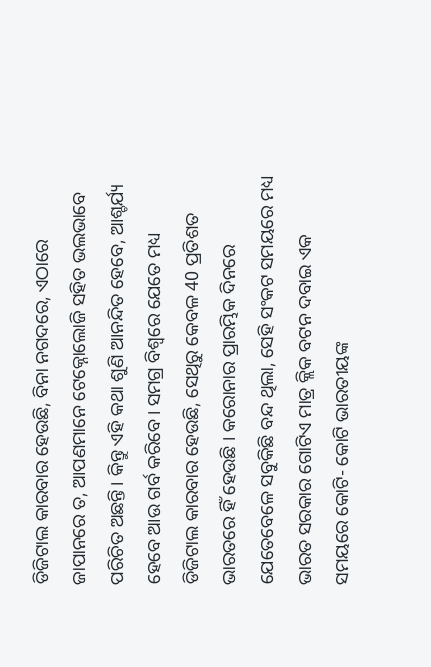ଡିଜିଟାଲ କାରବାର ହେଉଛି, ବିନା ନଗଦରେ, ଏଠାରେ ଜାପାନରେ ତ, ଆପଣମାନେ ଟେକ୍ନୋଲୋଜି ସହିତ ଭଲଭାବେ ପରିଚିତ ଅଛନ୍ତି। କିନ୍ତୁ ଏହି କଥା ଶୁଣି ଆନନ୍ଦିତ ହେବେ, ଆଶ୍ଚର୍ଯ୍ୟ ହେବେ ଆଉ ଗର୍ବ କରିବେ। ସମଗ୍ର ବିଶ୍ୱରେ ଯେତେ ମଧ୍ୟ ଡିଜିଟାଲ କାରବାର ହେଉଛି, ସେଥିରୁ କେବଳ 40 ପ୍ରତିଶତ ଭାରତରେ ହିଁ ହେଉଛି । କରୋନାର ପ୍ରାରମ୍ଭିକ ଦିନରେ ଯେତେବେଳେ ସବୁକିଛି ବନ୍ଦ ଥିଲା, ସେହି ସଂକଟ ସମୟରେ ମଧ୍ୟ ଭାରତ ସରକାର ଗୋଟିଏ ମାତ୍ର କ୍ଲିକ ବଟନ ଦବାଇ ଏକ ସମୟରେ କୋଟି- କୋଟି ଭାରତୀୟଙ୍କ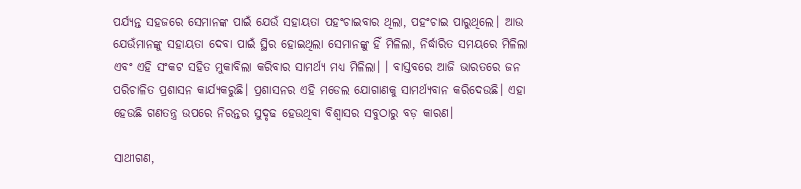ପର୍ଯ୍ୟନ୍ତ ସହଜରେ ସେମାନଙ୍କ ପାଇଁ ଯେଉଁ ସହାୟତା ପହଂଚାଇବାର ଥିଲା, ପହଂଚାଇ ପାରୁଥିଲେ। ଆଉ ଯେଉଁମାନଙ୍କୁ ସହାୟତା ଦେବା ପାଇଁ ସ୍ଥିର ହୋଇଥିଲା ସେମାନଙ୍କୁ ହିଁ ମିଳିଲା, ନିର୍ଦ୍ଧାରିତ ସମୟରେ ମିଳିଲା ଏବଂ ଏହି ସଂକଟ ସହିତ ମୁକାବିଲା କରିବାର ସାମର୍ଥ୍ୟ ମଧ୍ୟ ମିଳିଲା। । ବାସ୍ତବରେ ଆଜି ଭାରତରେ ଜନ ପରିଚାଳିତ ପ୍ରଶାସନ କାର୍ଯ୍ୟକରୁଛି। ପ୍ରଶାସନର ଏହି ମଡେଲ ଯୋଗାଣକୁ ସାମର୍ଥ୍ୟବାନ କରିଦେଉଛି। ଏହା ହେଉଛି ଗଣତନ୍ତ୍ର ଉପରେ ନିରନ୍ତର ସୁଦୃଢ ହେଉଥିବା ବିଶ୍ୱାସର ସବୁଠାରୁ ବଡ଼ କାରଣ।

ସାଥୀଗଣ,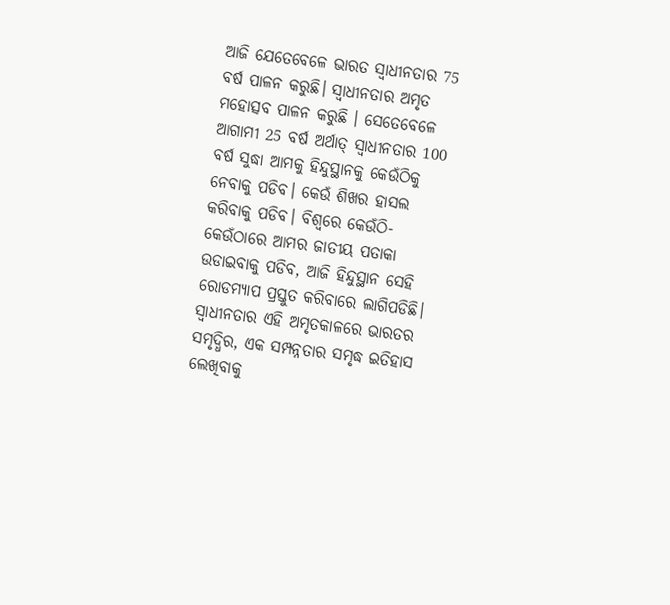ଆଜି ଯେତେବେଳେ ଭାରତ ସ୍ୱାଧୀନତାର 75 ବର୍ଷ ପାଳନ କରୁଛି। ସ୍ୱାଧୀନତାର ଅମୃତ ମହୋତ୍ସବ ପାଳନ କରୁଛି । ସେତେବେଳେ ଆଗାମୀ 25 ବର୍ଷ ଅର୍ଥାତ୍ ସ୍ୱାଧୀନତାର 100 ବର୍ଷ ସୁଦ୍ଧା ଆମକୁ ହିନ୍ଦୁସ୍ଥାନକୁ କେଉଁଠିକୁ ନେବାକୁ ପଡିବ। କେଉଁ ଶିଖର ହାସଲ କରିବାକୁ ପଡିବ। ବିଶ୍ବରେ କେଉଁଠି- କେଉଁଠାରେ ଆମର ଜାତୀୟ ପତାକା ଉଡାଇବାକୁ ପଡିବ, ଆଜି ହିନ୍ଦୁସ୍ଥାନ ସେହି ରୋଡମ୍ୟାପ ପ୍ରସ୍ତୁତ କରିବାରେ ଲାଗିପଡିଛି। ସ୍ୱାଧୀନତାର ଏହି ଅମୃତକାଳରେ ଭାରତର ସମୃଦ୍ଧିର, ଏକ ସମ୍ପନ୍ନତାର ସମୃଦ୍ଧ ଇତିହାସ ଲେଖିବାକୁ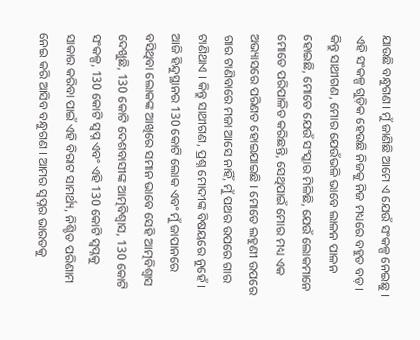ଯାଉଛି ବନ୍ଧୁଗଣ। ମୁଁ ଜାଣିଛି ଆମେ ଏ ଯେଉଁ ସଂକଳ୍ପ ନେଇଛୁ । ଏହି ସଂକଳ୍ପ ଗୁଡ଼ିକ ହେଉଛି ନିଜକୁ ନିଜ ମଧ୍ୟରେ ବହୁତ ବଡ଼। କିନ୍ତୁ ସାଥୀଗଣ, ମୋର ଯେଉଁଭଳି ଭାବେ ଲାଳନ ପାଳନ ହୋଇଛି, ମୋତେ ଯେଉଁ ସଂସ୍କାର ମିଳିଛି, ଯେଉଁ ଲୋକମାନେ ମୋତେ ପରିପାଳିତ କରିଛନ୍ତି, ସେଥିପାଇଁ ମୋର ମଧ୍ୟ ଏକ ଅଭ୍ୟାସରେ ପରିଣତ ହୋଇଯାଇଛି । ମୋତେ ଲହୁଣୀ ଉପରେ ଗାର ଟାଣିବାରେ ମଜା ଆସେ ନାହିଁ, ମୁଁ ପଥର ଉପରେ ଗାର ଟାଣିଥାଏ । କିନ୍ତୁ ସାଥୀଗଣ, ପ୍ରଶ୍ନ ମୋଦୀଙ୍କ ବିଷୟରେ ନୁହେଁ । ଆଜି ହିନ୍ଦୁସ୍ଥାନର 130 କୋଟି ଲୋକ ଏବଂ ମୁଁ ଜାପାନରେ ବସିଥିବା ଲୋକଙ୍କ ଆଖିରେ ସମାନ ଭାବେ ସେହି ଆତ୍ମବିଶ୍ବାସ ଦେଖୁଛି, 130 କୋଟି ଦେଶବାସୀଙ୍କ ଆତ୍ମବିଶ୍ୱାସ, 130 କୋଟି ସଂକଳ୍ପ, 130 କୋଟି ସ୍ବପ୍ନ ଏବଂ ଏହି 130 କୋଟି ସ୍ବପ୍ନକୁ ସାକାର କରିବା ପାଇଁ ଏହି ବିରାଟ ସାମର୍ଥ୍ୟ, ନିଶ୍ଚିତ ପରିଣାମ ନେଇ କରି ଆସିବ ବନ୍ଧୁଗଣ । ଆମର ସ୍ୱପ୍ନର ଭାରତକୁ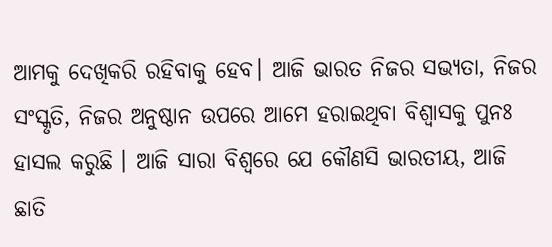ଆମକୁ ଦେଖିକରି ରହିବାକୁ ହେବ। ଆଜି ଭାରତ ନିଜର ସଭ୍ୟତା, ନିଜର ସଂସ୍କୃତି, ନିଜର ଅନୁଷ୍ଠାନ ଉପରେ ଆମେ ହରାଇଥିବା ବିଶ୍ୱାସକୁ ପୁନଃ ହାସଲ କରୁଛି । ଆଜି ସାରା ବିଶ୍ବରେ ଯେ କୌଣସି ଭାରତୀୟ, ଆଜି ଛାତି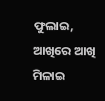ଫୁଲାଇ, ଆଖିରେ ଆଖି ମିଳାଇ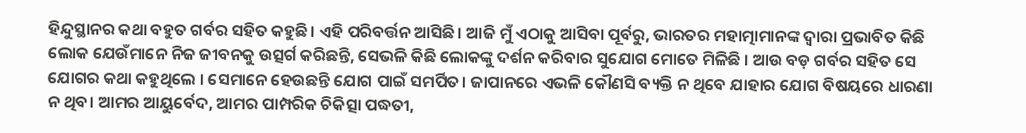ହିନ୍ଦୁସ୍ଥାନର କଥା ବହୁତ ଗର୍ବର ସହିତ କହୁଛି। ଏହି ପରିବର୍ତ୍ତନ ଆସିଛି। ଆଜି ମୁଁ ଏଠାକୁ ଆସିବା ପୂର୍ବରୁ, ଭାରତର ମହାତ୍ମାମାନଙ୍କ ଦ୍ବାରା ପ୍ରଭାବିତ କିଛି ଲୋକ ଯେଉଁମାନେ ନିଜ ଜୀବନକୁ ଉତ୍ସର୍ଗ କରିଛନ୍ତି, ସେଭଳି କିଛି ଲୋକଙ୍କୁ ଦର୍ଶନ କରିବାର ସୁଯୋଗ ମୋତେ ମିଳିଛି । ଆଉ ବଡ଼ ଗର୍ବର ସହିତ ସେ ଯୋଗର କଥା କହୁଥିଲେ । ସେମାନେ ହେଉଛନ୍ତି ଯୋଗ ପାଇଁ ସମର୍ପିତ। ଜାପାନରେ ଏଭଳି କୌଣସି ବ୍ୟକ୍ତି ନ ଥିବେ ଯାହାର ଯୋଗ ବିଷୟରେ ଧାରଣା ନ ଥିବ। ଆମର ଆୟୁର୍ବେଦ, ଆମର ପାମ୍ପରିକ ଚିକିତ୍ସା ପଦ୍ଧତୀ,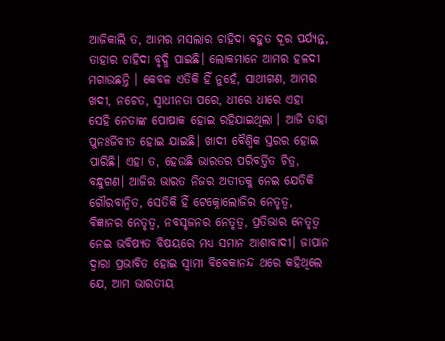ଆଜିକାଲି ତ, ଆମର ମସଲାର ଚାହିଦା ବହୁତ ଦୂର ପର୍ଯ୍ୟନ୍ତ, ତାହାର ଚାହିଦା ବୃଦ୍ଧି ପାଇଛି। ଲୋକମାନେ ଆମର ହଳଦୀ ମଗାଉଛନ୍ତି । କେବଳ ଏତିକି ହିଁ ନୁହେଁ, ସାଥୀଗଣ, ଆମର ଖଦୀ, ନଚେତ, ସ୍ବାଧୀନତା ପରେ, ଧୀରେ ଧୀରେ ଏହା ସେହି ନେତାଙ୍କ ପୋଷାକ ହୋଇ ରହିଯାଇଥିଲା । ଆଜି ତାହା ପୁନଃର୍ଜିବୀତ ହୋଇ ଯାଇଛି। ଖାଦୀ ବୈଶ୍ବିକ ସ୍ତରର ହୋଇ ପାରିଛି। ଏହା ତ, ହେଉଛି ଭାରତର ପରିବର୍ତ୍ତିତ ଚିତ୍ର, ବନ୍ଧୁଗଣ। ଆଜିର ଭାରତ ନିଜର ଅତୀତକୁ ନେଇ ଯେତିକି ଗୌରବାନ୍ବିତ, ସେତିକି ହିଁ ଟେକ୍ନୋଲୋଜିର ନେତୃତ୍ୱ, ବିଜ୍ଞାନର ନେତୃତ୍ୱ, ନବସୃଜନର ନେତୃତ୍ୱ, ପ୍ରତିଭାର ନେତୃତ୍ୱ ନେଇ ଭବିଷ୍ୟତ ବିଷୟରେ ମଧ୍ୟ ସମାନ ଆଶାବାଦୀ। ଜାପାନ ଦ୍ୱାରା ପ୍ରଭାବିତ ହୋଇ ସ୍ବାମୀ ବିବେକାନନ୍ଦ ଥରେ କହିଥିଲେ ଯେ, ଆମ ଭାରତୀୟ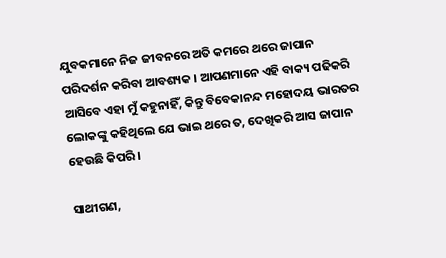ଯୁବକମାନେ ନିଜ ଜୀବନରେ ଅତି କମରେ ଥରେ ଜାପାନ ପରିଦର୍ଶନ କରିବା ଆବଶ୍ୟକ । ଆପଣମାନେ ଏହି ବାକ୍ୟ ପଢିକରି ଆସିବେ ଏହା ମୁଁ କହୁନାହିଁ, କିନ୍ତୁ ବିବେକାନନ୍ଦ ମହୋଦୟ ଭାରତର ଲୋକଙ୍କୁ କହିଥିଲେ ଯେ ଭାଇ ଥରେ ତ, ଦେଖିକରି ଆସ ଜାପାନ ହେଉଛି କିପରି।

ସାଥୀଗଣ,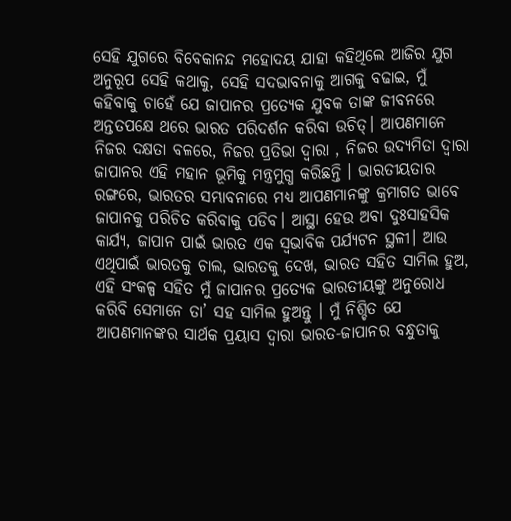ସେହି ଯୁଗରେ ବିବେକାନନ୍ଦ ମହୋଦୟ ଯାହା କହିଥିଲେ ଆଜିର ଯୁଗ ଅନୁରୂପ ସେହି କଥାକୁ, ସେହି ସଦଭାବନାକୁ ଆଗକୁ ବଢାଇ, ମୁଁ କହିବାକୁ ଚାହେଁ ଯେ ଜାପାନର ପ୍ରତ୍ୟେକ ଯୁବକ ତାଙ୍କ ଜୀବନରେ ଅନ୍ତତପକ୍ଷେ ଥରେ ଭାରତ ପରିଦର୍ଶନ କରିବା ଉଚିତ୍। ଆପଣମାନେ ନିଜର ଦକ୍ଷତା ବଳରେ, ନିଜର ପ୍ରତିଭା ଦ୍ବାରା , ନିଜର ଉଦ୍ୟମିତା ଦ୍ବାରା ଜାପାନର ଏହି ମହାନ ଭୂମିକୁ ମନ୍ତ୍ରମୁଗ୍ଧ କରିଛନ୍ତି । ଭାରତୀୟତାର ରଙ୍ଗରେ, ଭାରତର ସମ୍ଭାବନାରେ ମଧ୍ୟ ଆପଣମାନଙ୍କୁ କ୍ରମାଗତ ଭାବେ ଜାପାନକୁ ପରିଚିତ କରିବାକୁ ପଡିବ। ଆସ୍ଥା ହେଉ ଅବା ଦୁଃସାହସିକ କାର୍ଯ୍ୟ, ଜାପାନ ପାଇଁ ଭାରତ ଏକ ସ୍ବଭାବିକ ପର୍ଯ୍ୟଟନ ସ୍ଥଳୀ। ଆଉ ଏଥିପାଇଁ ଭାରତକୁ ଚାଲ, ଭାରତକୁ ଦେଖ, ଭାରତ ସହିତ ସାମିଲ ହୁଅ, ଏହି ସଂକଳ୍ପ ସହିତ ମୁଁ ଜାପାନର ପ୍ରତ୍ୟେକ ଭାରତୀୟଙ୍କୁ ଅନୁରୋଧ କରିବି ସେମାନେ ତା’ ସହ ସାମିଲ ହୁଅନ୍ତୁ । ମୁଁ ନିଶ୍ଚିତ ଯେ ଆପଣମାନଙ୍କର ସାର୍ଥକ ପ୍ରୟାସ ଦ୍ବାରା ଭାରତ-ଜାପାନର ବନ୍ଧୁତାକୁ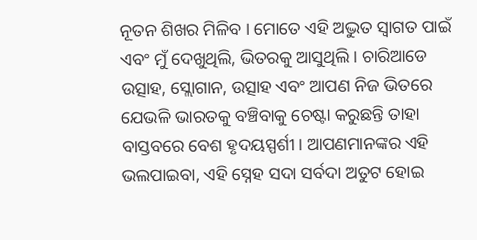ନୂତନ ଶିଖର ମିଳିବ । ମୋତେ ଏହି ଅଦ୍ଭୁତ ସ୍ୱାଗତ ପାଇଁ ଏବଂ ମୁଁ ଦେଖୁଥିଲି, ଭିତରକୁ ଆସୁଥିଲି । ଚାରିଆଡେ ଉତ୍ସାହ, ସ୍ଲୋଗାନ, ଉତ୍ସାହ ଏବଂ ଆପଣ ନିଜ ଭିତରେ ଯେଭଳି ଭାରତକୁ ବଞ୍ଚିବାକୁ ଚେଷ୍ଟା କରୁଛନ୍ତି ତାହା ବାସ୍ତବରେ ବେଶ ହୃଦୟସ୍ପର୍ଶୀ। ଆପଣମାନଙ୍କର ଏହି ଭଲପାଇବା, ଏହି ସ୍ନେହ ସଦା ସର୍ବଦା ଅତୁଟ ହୋଇ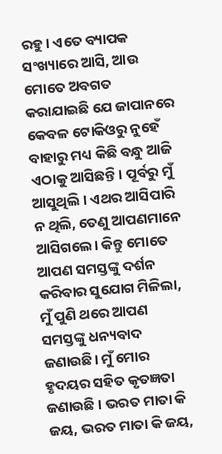ରହୁ। ଏତେ ବ୍ୟାପକ ସଂଖ୍ୟାରେ ଆସି, ଆଉ ମୋତେ ଅବଗତ କରାଯାଇଛି ଯେ ଜାପାନରେ କେବଳ ଟୋକିଓରୁ ନୁହେଁ ବାହାରୁ ମଧ୍ୟ କିଛି ବନ୍ଧୁ ଆଜି ଏଠାକୁ ଆସିଛନ୍ତି। ପୂର୍ବରୁ ମୁଁ ଆସୁଥିଲି । ଏଥର ଆସିପାରି ନ ଥିଲି, ତେଣୁ ଆପଣମାନେ ଆସିଗଲେ। କିନ୍ତୁ ମୋତେ ଆପଣ ସମସ୍ତଙ୍କୁ ଦର୍ଶନ କରିବାର ସୁଯୋଗ ମିଳିଲା, ମୁଁ ପୁଣି ଥରେ ଆପଣ ସମସ୍ତଙ୍କୁ ଧନ୍ୟବାଦ ଜଣାଉଛି। ମୁଁ ମୋର ହୃଦୟର ସହିତ କୃତଜ୍ଞତା ଜଣାଉଛି । ଭରତ ମାତା କି ଜୟ, ଭରତ ମାତା କି ଜୟ,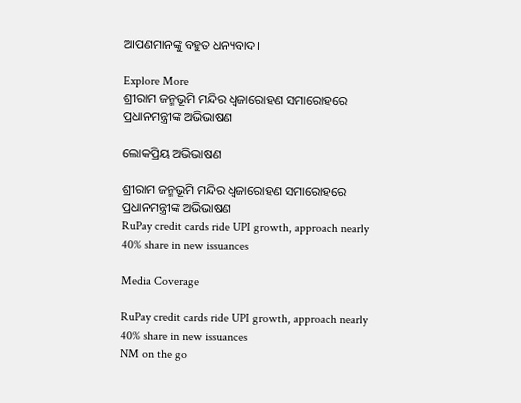ଆପଣମାନଙ୍କୁ ବହୁତ ଧନ୍ୟବାଦ।

Explore More
ଶ୍ରୀରାମ ଜନ୍ମଭୂମି ମନ୍ଦିର ଧ୍ଵଜାରୋହଣ ସମାରୋହରେ ପ୍ରଧାନମନ୍ତ୍ରୀଙ୍କ ଅଭିଭାଷଣ

ଲୋକପ୍ରିୟ ଅଭିଭାଷଣ

ଶ୍ରୀରାମ ଜନ୍ମଭୂମି ମନ୍ଦିର ଧ୍ଵଜାରୋହଣ ସମାରୋହରେ ପ୍ରଧାନମନ୍ତ୍ରୀଙ୍କ ଅଭିଭାଷଣ
RuPay credit cards ride UPI growth, approach nearly 40% share in new issuances

Media Coverage

RuPay credit cards ride UPI growth, approach nearly 40% share in new issuances
NM on the go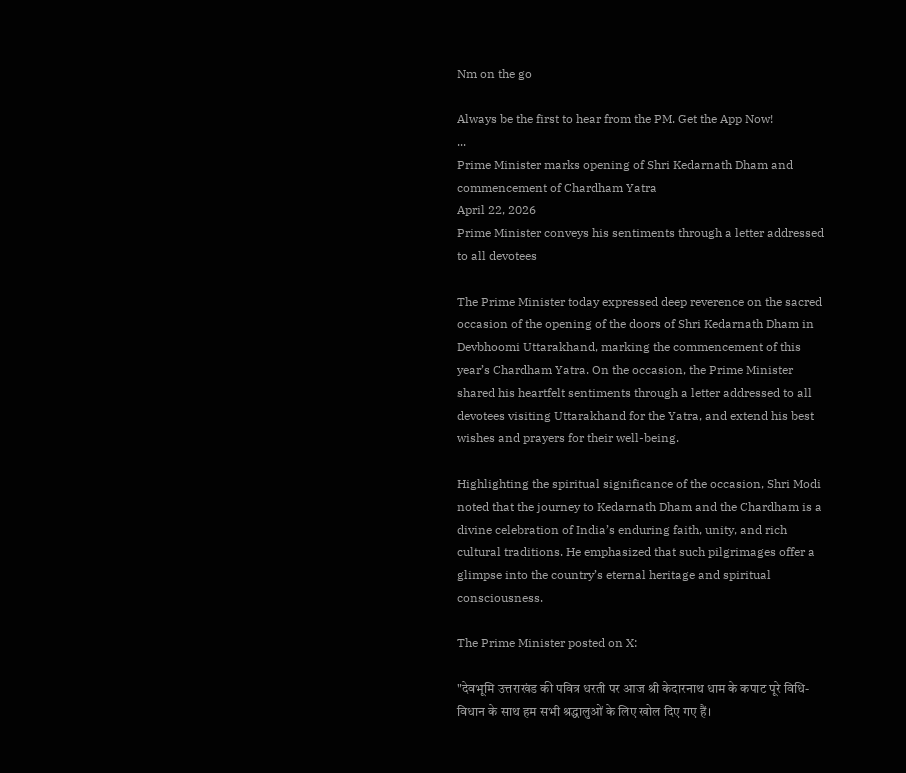Nm on the go

Always be the first to hear from the PM. Get the App Now!
...
Prime Minister marks opening of Shri Kedarnath Dham and commencement of Chardham Yatra
April 22, 2026
Prime Minister conveys his sentiments through a letter addressed to all devotees

The Prime Minister today expressed deep reverence on the sacred occasion of the opening of the doors of Shri Kedarnath Dham in Devbhoomi Uttarakhand, marking the commencement of this year’s Chardham Yatra. On the occasion, the Prime Minister shared his heartfelt sentiments through a letter addressed to all devotees visiting Uttarakhand for the Yatra, and extend his best wishes and prayers for their well-being.

Highlighting the spiritual significance of the occasion, Shri Modi noted that the journey to Kedarnath Dham and the Chardham is a divine celebration of India’s enduring faith, unity, and rich cultural traditions. He emphasized that such pilgrimages offer a glimpse into the country’s eternal heritage and spiritual consciousness.

The Prime Minister posted on X:

"देवभूमि उत्तराखंड की पवित्र धरती पर आज श्री केदारनाथ धाम के कपाट पूरे विधि-विधान के साथ हम सभी श्रद्धालुओं के लिए खोल दिए गए हैं।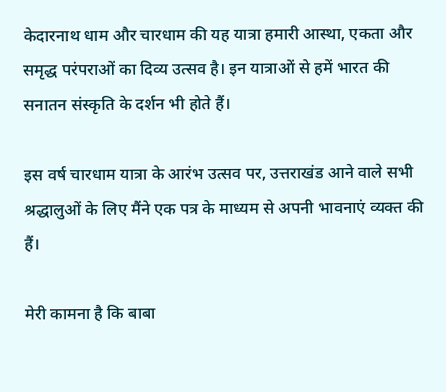केदारनाथ धाम और चारधाम की यह यात्रा हमारी आस्था, एकता और समृद्ध परंपराओं का दिव्य उत्सव है। इन यात्राओं से हमें भारत की सनातन संस्कृति के दर्शन भी होते हैं।

इस वर्ष चारधाम यात्रा के आरंभ उत्सव पर, उत्तराखंड आने वाले सभी श्रद्धालुओं के लिए मैंने एक पत्र के माध्यम से अपनी भावनाएं व्यक्त की हैं।

मेरी कामना है कि बाबा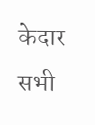केदार सभी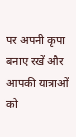पर अपनी कृपा बनाए रखें और आपकी यात्राओं को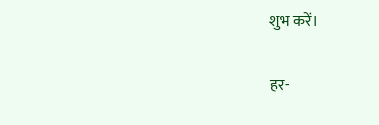शुभ करें।

हर-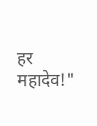हर महादेव!"